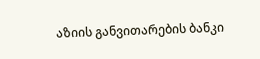აზიის განვითარების ბანკი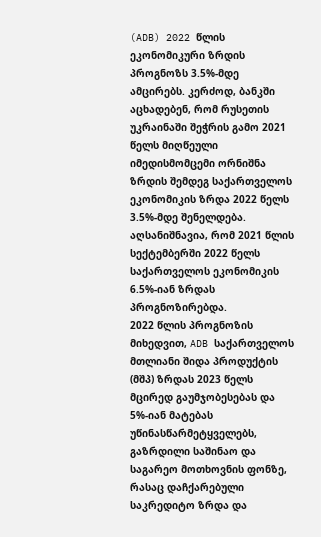(ADB) 2022 წლის ეკონომიკური ზრდის პროგნოზს 3.5%-მდე ამცირებს. კერძოდ, ბანკში აცხადებენ, რომ რუსეთის უკრაინაში შეჭრის გამო 2021 წელს მიღწეული იმედისმომცემი ორნიშნა ზრდის შემდეგ საქართველოს ეკონომიკის ზრდა 2022 წელს 3.5%-მდე შენელდება. აღსანიშნავია, რომ 2021 წლის სექტემბერში 2022 წელს საქართველოს ეკონომიკის 6.5%-იან ზრდას პროგნოზირებდა.
2022 წლის პროგნოზის მიხედვით, ADB საქართველოს მთლიანი შიდა პროდუქტის (მშპ) ზრდას 2023 წელს მცირედ გაუმჯობესებას და 5%-იან მატებას უწინასწარმეტყველებს, გაზრდილი საშინაო და საგარეო მოთხოვნის ფონზე, რასაც დაჩქარებული საკრედიტო ზრდა და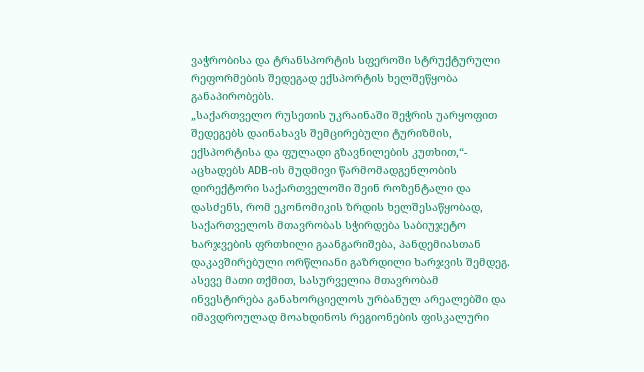ვაჭრობისა და ტრანსპორტის სფეროში სტრუქტურული რეფორმების შედეგად ექსპორტის ხელშეწყობა განაპირობებს.
„საქართველო რუსეთის უკრაინაში შეჭრის უარყოფით შედეგებს დაინახავს შემცირებული ტურიზმის, ექსპორტისა და ფულადი გზავნილების კუთხით,“- აცხადებს ADB-ის მუდმივი წარმომადგენლობის დირექტორი საქართველოში შეინ როზენტალი და დასძენს, რომ ეკონომიკის ზრდის ხელშესაწყობად, საქართველოს მთავრობას სჭირდება საბიუჯეტო ხარჯვების ფრთხილი გაანგარიშება, პანდემიასთან დაკავშირებული ორწლიანი გაზრდილი ხარჯვის შემდეგ.
ასევე მათი თქმით, სასურველია მთავრობამ ინვესტირება განახორციელოს ურბანულ არეალებში და იმავდროულად მოახდინოს რეგიონების ფისკალური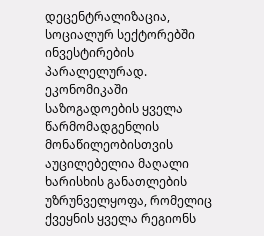დეცენტრალიზაცია, სოციალურ სექტორებში ინვესტირების პარალელურად. ეკონომიკაში საზოგადოების ყველა წარმომადგენლის მონაწილეობისთვის აუცილებელია მაღალი ხარისხის განათლების უზრუნველყოფა, რომელიც ქვეყნის ყველა რეგიონს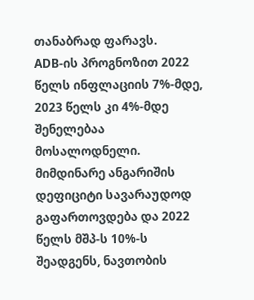თანაბრად ფარავს.
ADB-ის პროგნოზით 2022 წელს ინფლაციის 7%-მდე, 2023 წელს კი 4%-მდე შენელებაა მოსალოდნელი. მიმდინარე ანგარიშის დეფიციტი სავარაუდოდ გაფართოვდება და 2022 წელს მშპ-ს 10%-ს შეადგენს, ნავთობის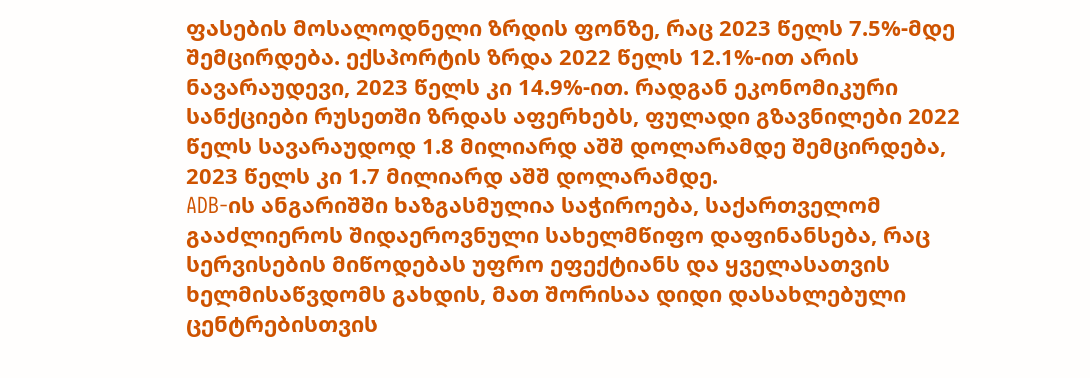ფასების მოსალოდნელი ზრდის ფონზე, რაც 2023 წელს 7.5%-მდე შემცირდება. ექსპორტის ზრდა 2022 წელს 12.1%-ით არის ნავარაუდევი, 2023 წელს კი 14.9%-ით. რადგან ეკონომიკური სანქციები რუსეთში ზრდას აფერხებს, ფულადი გზავნილები 2022 წელს სავარაუდოდ 1.8 მილიარდ აშშ დოლარამდე შემცირდება, 2023 წელს კი 1.7 მილიარდ აშშ დოლარამდე.
ADB-ის ანგარიშში ხაზგასმულია საჭიროება, საქართველომ გააძლიეროს შიდაეროვნული სახელმწიფო დაფინანსება, რაც სერვისების მიწოდებას უფრო ეფექტიანს და ყველასათვის ხელმისაწვდომს გახდის, მათ შორისაა დიდი დასახლებული ცენტრებისთვის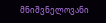მნიშვნელოვანი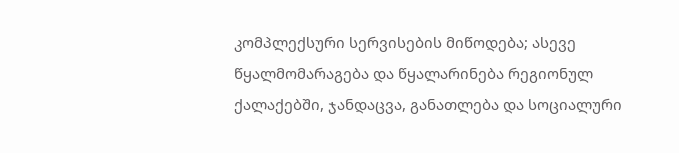კომპლექსური სერვისების მიწოდება; ასევე წყალმომარაგება და წყალარინება რეგიონულ ქალაქებში, ჯანდაცვა, განათლება და სოციალური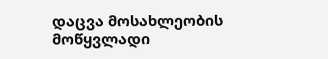დაცვა მოსახლეობის მოწყვლადი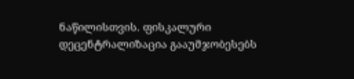ნაწილისთვის. ფისკალური დეცენტრალიზაცია გააუმჯობესებს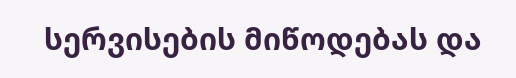სერვისების მიწოდებას და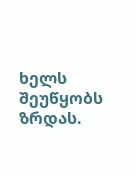ხელს შეუწყობს ზრდას.